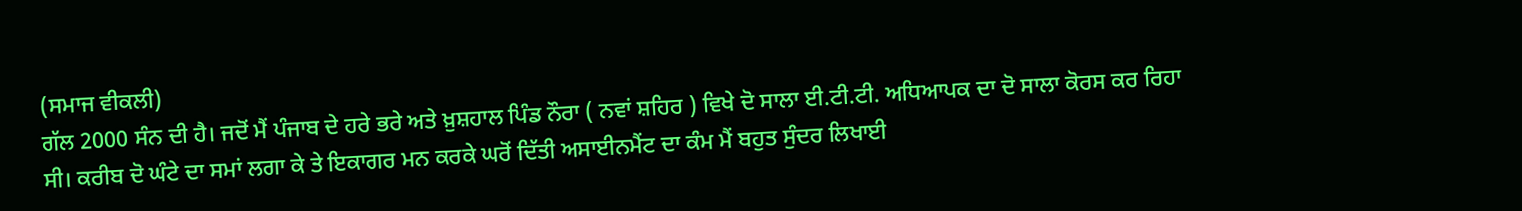(ਸਮਾਜ ਵੀਕਲੀ)
ਗੱਲ 2000 ਸੰਨ ਦੀ ਹੈ। ਜਦੋਂ ਮੈਂ ਪੰਜਾਬ ਦੇ ਹਰੇ ਭਰੇ ਅਤੇ ਖ਼ੁਸ਼ਹਾਲ ਪਿੰਡ ਨੌਰਾ ( ਨਵਾਂ ਸ਼ਹਿਰ ) ਵਿਖੇ ਦੋ ਸਾਲਾ ਈ.ਟੀ.ਟੀ. ਅਧਿਆਪਕ ਦਾ ਦੋ ਸਾਲਾ ਕੋਰਸ ਕਰ ਰਿਹਾ ਸੀ। ਕਰੀਬ ਦੋ ਘੰਟੇ ਦਾ ਸਮਾਂ ਲਗਾ ਕੇ ਤੇ ਇਕਾਗਰ ਮਨ ਕਰਕੇ ਘਰੋਂ ਦਿੱਤੀ ਅਸਾਈਨਮੈਂਟ ਦਾ ਕੰਮ ਮੈਂ ਬਹੁਤ ਸੁੰਦਰ ਲਿਖਾਈ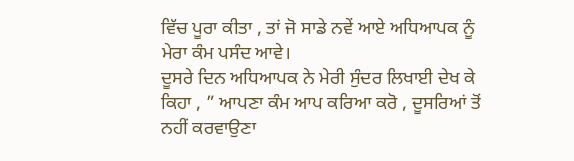ਵਿੱਚ ਪੂਰਾ ਕੀਤਾ , ਤਾਂ ਜੋ ਸਾਡੇ ਨਵੇਂ ਆਏ ਅਧਿਆਪਕ ਨੂੰ ਮੇਰਾ ਕੰਮ ਪਸੰਦ ਆਵੇ।
ਦੂਸਰੇ ਦਿਨ ਅਧਿਆਪਕ ਨੇ ਮੇਰੀ ਸੁੰਦਰ ਲਿਖਾਈ ਦੇਖ ਕੇ ਕਿਹਾ , ” ਆਪਣਾ ਕੰਮ ਆਪ ਕਰਿਆ ਕਰੋ , ਦੂਸਰਿਆਂ ਤੋਂ ਨਹੀਂ ਕਰਵਾਉਣਾ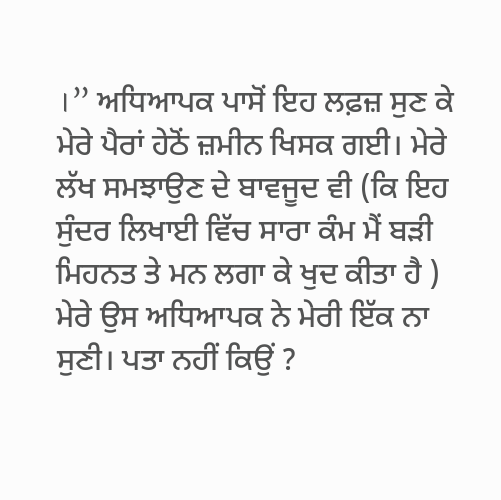।” ਅਧਿਆਪਕ ਪਾਸੋਂ ਇਹ ਲਫ਼ਜ਼ ਸੁਣ ਕੇ ਮੇਰੇ ਪੈਰਾਂ ਹੇਠੋਂ ਜ਼ਮੀਨ ਖਿਸਕ ਗਈ। ਮੇਰੇ ਲੱਖ ਸਮਝਾਉਣ ਦੇ ਬਾਵਜੂਦ ਵੀ (ਕਿ ਇਹ ਸੁੰਦਰ ਲਿਖਾਈ ਵਿੱਚ ਸਾਰਾ ਕੰਮ ਮੈਂ ਬੜੀ ਮਿਹਨਤ ਤੇ ਮਨ ਲਗਾ ਕੇ ਖੁਦ ਕੀਤਾ ਹੈ ) ਮੇਰੇ ਉਸ ਅਧਿਆਪਕ ਨੇ ਮੇਰੀ ਇੱਕ ਨਾ ਸੁਣੀ। ਪਤਾ ਨਹੀਂ ਕਿਉਂ ?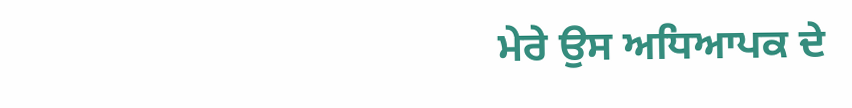ਮੇਰੇ ਉਸ ਅਧਿਆਪਕ ਦੇ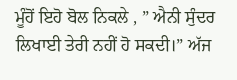ਮੂੰਹੋਂ ਇਹੋ ਬੋਲ ਨਿਕਲੇ , ” ਐਨੀ ਸੁੰਦਰ ਲਿਖਾਈ ਤੇਰੀ ਨਹੀਂ ਹੋ ਸਕਦੀ।” ਅੱਜ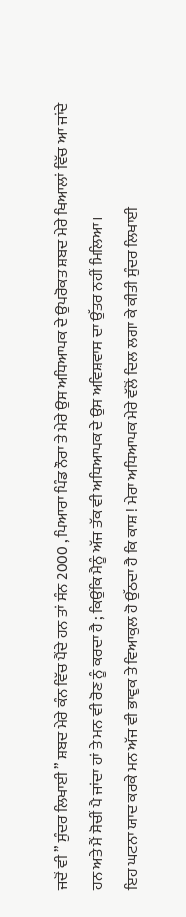ਜਦੋਂ ਵੀ ” ਸੁੰਦਰ ਲਿਖਾਈ ” ਸ਼ਬਦ ਮੇਰੇ ਕੰਨ ਵਿੱਚ ਪੈਂਦੇ ਹਨ ਤਾਂ ਸੰਨ 2000 , ਪਿਆਰਾ ਪਿੰਡ ਨੌਰਾ ਤੇ ਮੇਰੇ ਉਸ ਅਧਿਆਪਕ ਦੇ ਉਪਰੋਕਤ ਸ਼ਬਦ ਮੇਰੇ ਖਿਆਲਾਂ ਵਿੱਚ ਆ ਜਾਂਦੇ ਹਨ ਅਤੇ ਮੈਂ ਸੋਚੀਂ ਪੈ ਜਾਂਦਾ ਹਾਂ ਤੇ ਮਨ ਵੀ ਰੋਣ ਨੂੰ ਕਰਦਾ ਹੈ ; ਕਿਉਂਕਿ ਮੈਨੂੰ ਅੱਜ ਤੱਕ ਵੀ ਅਧਿਆਪਕ ਦੇ ਉਸ ਅਵਿਸ਼ਵਾਸ ਦਾ ਉੱਤਰ ਨਹੀਂ ਮਿਲਿਆ।
ਇਹ ਘਟਨਾ ਯਾਦ ਕਰਕੇ ਮਨ ਅੱਜ ਵੀ ਭਾਵੁਕ ਤੇ ਵਿਆਕੁਲ ਹੋ ਉੱਠਦਾ ਹੈ ਕਿ ਕਾਸ਼ ! ਮੇਰਾ ਅਧਿਆਪਕ ਮੇਰੇ ਵੱਲੋਂ ਦਿਲ ਲਗਾ ਕੇ ਕੀਤੀ ਸੁੰਦਰ ਲਿਖਾਈ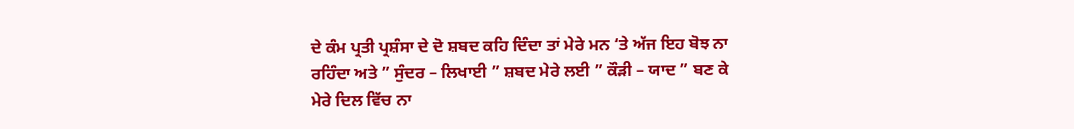ਦੇ ਕੰਮ ਪ੍ਰਤੀ ਪ੍ਰਸ਼ੰਸਾ ਦੇ ਦੋ ਸ਼ਬਦ ਕਹਿ ਦਿੰਦਾ ਤਾਂ ਮੇਰੇ ਮਨ ‘ਤੇ ਅੱਜ ਇਹ ਬੋਝ ਨਾ ਰਹਿੰਦਾ ਅਤੇ ” ਸੁੰਦਰ – ਲਿਖਾਈ ” ਸ਼ਬਦ ਮੇਰੇ ਲਈ ” ਕੌੜੀ – ਯਾਦ ” ਬਣ ਕੇ ਮੇਰੇ ਦਿਲ ਵਿੱਚ ਨਾ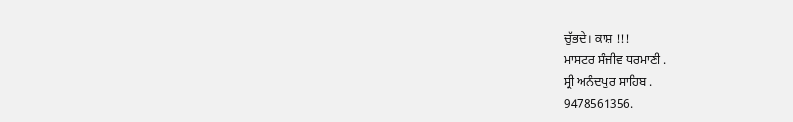ਚੁੱਭਦੇ। ਕਾਸ਼ !!!
ਮਾਸਟਰ ਸੰਜੀਵ ਧਰਮਾਣੀ .
ਸ੍ਰੀ ਅਨੰਦਪੁਰ ਸਾਹਿਬ .
9478561356.